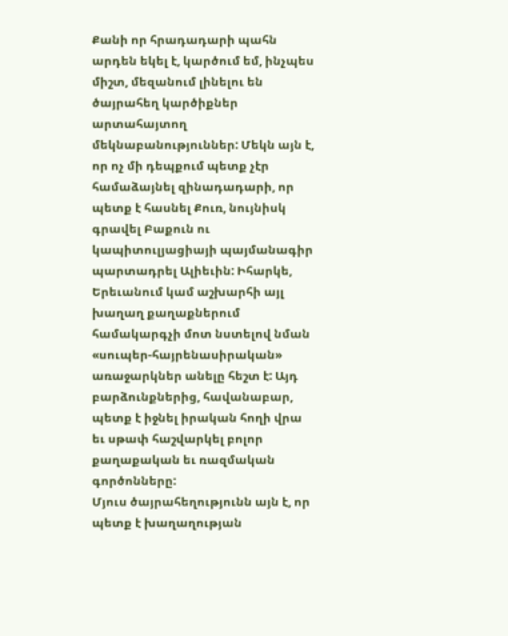Քանի որ հրադադարի պահն արդեն եկել է, կարծում եմ, ինչպես միշտ, մեզանում լինելու են ծայրահեղ կարծիքներ արտահայտող մեկնաբանություններ: Մեկն այն է, որ ոչ մի դեպքում պետք չէր համաձայնել զինադադարի, որ պետք է հասնել Քուռ, նույնիսկ գրավել Բաքուն ու կապիտուլյացիայի պայմանագիր պարտադրել Ալիեւին: Իհարկե, Երեւանում կամ աշխարհի այլ խաղաղ քաղաքներում համակարգչի մոտ նստելով նման «սուպեր-հայրենասիրական» առաջարկներ անելը հեշտ է: Այդ բարձունքներից, հավանաբար, պետք է իջնել իրական հողի վրա եւ սթափ հաշվարկել բոլոր քաղաքական եւ ռազմական գործոնները:
Մյուս ծայրահեղությունն այն է, որ պետք է խաղաղության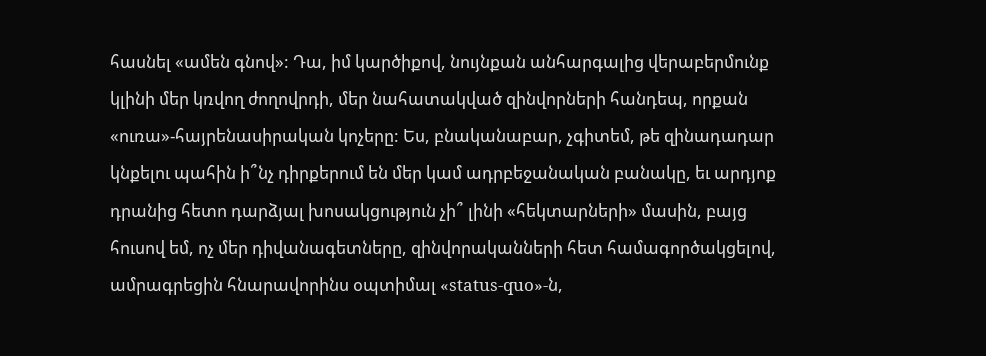հասնել «ամեն գնով»: Դա, իմ կարծիքով, նույնքան անհարգալից վերաբերմունք կլինի մեր կռվող ժողովրդի, մեր նահատակված զինվորների հանդեպ, որքան «ուռա»-հայրենասիրական կոչերը: Ես, բնականաբար, չգիտեմ, թե զինադադար կնքելու պահին ի՞նչ դիրքերում են մեր կամ ադրբեջանական բանակը, եւ արդյոք դրանից հետո դարձյալ խոսակցություն չի՞ լինի «հեկտարների» մասին, բայց հուսով եմ, ոչ մեր դիվանագետները, զինվորականների հետ համագործակցելով, ամրագրեցին հնարավորինս օպտիմալ «status-quo»-ն,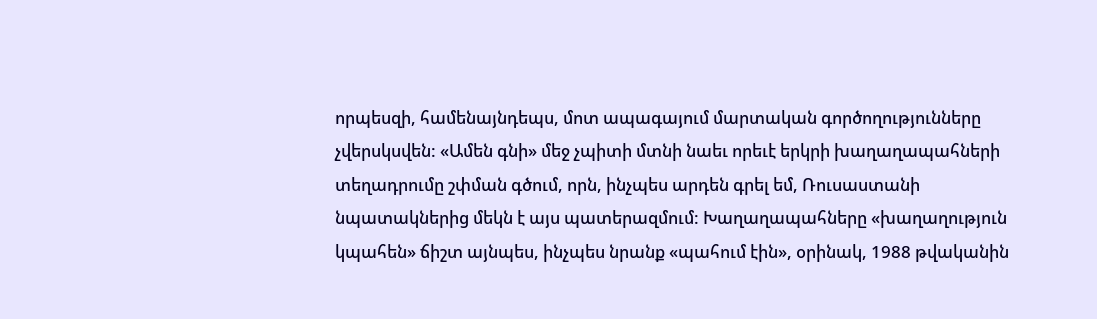որպեսզի, համենայնդեպս, մոտ ապագայում մարտական գործողությունները չվերսկսվեն: «Ամեն գնի» մեջ չպիտի մտնի նաեւ որեւէ երկրի խաղաղապահների տեղադրումը շփման գծում, որն, ինչպես արդեն գրել եմ, Ռուսաստանի նպատակներից մեկն է այս պատերազմում: Խաղաղապահները «խաղաղություն կպահեն» ճիշտ այնպես, ինչպես նրանք «պահում էին», օրինակ, 1988 թվականին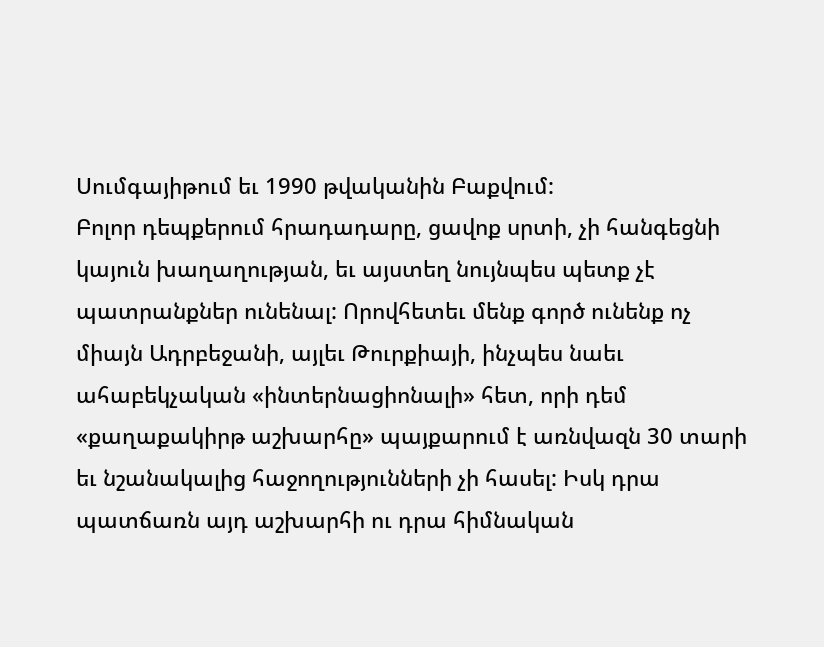Սումգայիթում եւ 1990 թվականին Բաքվում:
Բոլոր դեպքերում հրադադարը, ցավոք սրտի, չի հանգեցնի կայուն խաղաղության, եւ այստեղ նույնպես պետք չէ պատրանքներ ունենալ: Որովհետեւ մենք գործ ունենք ոչ միայն Ադրբեջանի, այլեւ Թուրքիայի, ինչպես նաեւ ահաբեկչական «ինտերնացիոնալի» հետ, որի դեմ «քաղաքակիրթ աշխարհը» պայքարում է առնվազն 30 տարի եւ նշանակալից հաջողությունների չի հասել: Իսկ դրա պատճառն այդ աշխարհի ու դրա հիմնական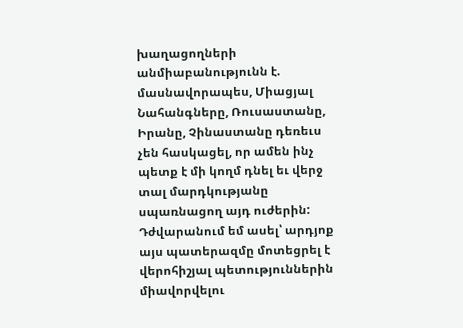խաղացողների անմիաբանությունն է. մասնավորապես, Միացյալ Նահանգները, Ռուսաստանը, Իրանը, Չինաստանը դեռեւս չեն հասկացել, որ ամեն ինչ պետք է մի կողմ դնել եւ վերջ տալ մարդկությանը սպառնացող այդ ուժերին: Դժվարանում եմ ասել՝ արդյոք այս պատերազմը մոտեցրել է վերոհիշյալ պետություններին միավորվելու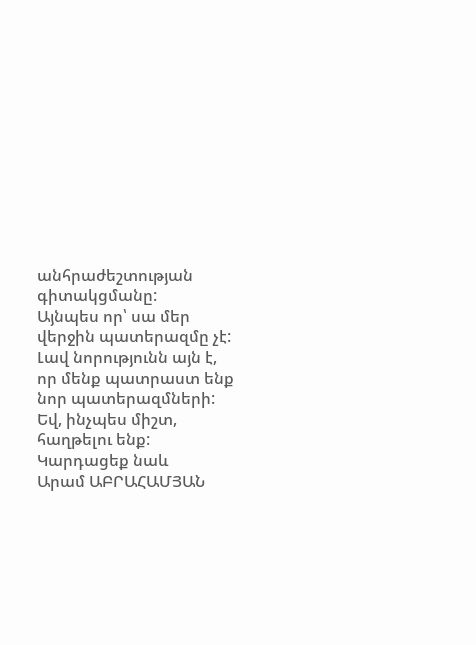անհրաժեշտության գիտակցմանը:
Այնպես որ՝ սա մեր վերջին պատերազմը չէ: Լավ նորությունն այն է, որ մենք պատրաստ ենք նոր պատերազմների: Եվ, ինչպես միշտ, հաղթելու ենք:
Կարդացեք նաև
Արամ ԱԲՐԱՀԱՄՅԱՆ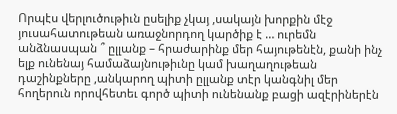Որպէս վերլուծութիւն ըսելիք չկայ ,սակայն խորքին մէջ յուսահատութեան առաջնորդող կարծիք է … ուրեմն անձնասպան ՞ ըլլանք – հրաժարինք մեր հայութենէն, քանի ինչ ելք ունենայ համաձայնութիւնը կամ խաղաղութեան դաշինքները ,անկարող պիտի ըլլանք տէր կանգնիլ մեր հողերուն որովհետեւ գործ պիտի ունենանք բացի ազէրիներէն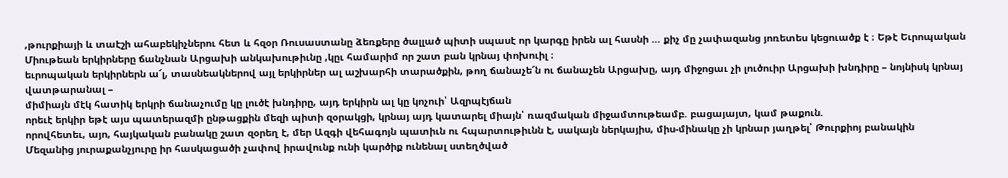,թուրքիայի և տաէշի ահաբեկիչներու հետ և հզօր Ռուսաստանը ձեռքերը ծալլած պիտի սպասէ որ կարգը իրեն ալ հասնի … քիչ մը չափազանց յոռետես կեցուածք է ։ Եթէ Եւրոպական Միութեան երկիրները ճանչնան Արցախի անկախութիւնը ,կըւ համարիմ որ շատ բան կրնայ փոխուիլ ։
եւրոպական երկիրներն ա՜լ, տասնեակներով այլ երկիրներ ալ աշխարհի տարածքին, թող ճանաչե՜ն ու ճանաչեն Արցախը, այդ միջոցաւ չի լուծուիր Արցախի խնդիրը – նոյնիսկ կրնայ վատթարանալ –
միմիայն մէկ հատիկ երկրի ճանաչումը կը լուծէ խնդիրը, այդ երկիրն ալ կը կոչուի՝ Ազրպէյճան
որեւէ երկիր եթէ այս պատերազմի ընթացքին մեզի պիտի զօրակցի, կրնայ այդ կատարել միայն՝ ռազմական միջամտութեամբ. բացայայտ, կամ թաքուն.
որովհետեւ, այո, հայկական բանակը շատ զօրեղ է, մեր Ազգի վեհագոյն պատիւն ու հպարտութիւնն է, սակայն ներկայիս, միս-մինակը չի կրնար յաղթել՝ Թուրքիոյ բանակին
Մեզանից յուրաքանչյուրը իր հասկացածի չափով իրավունք ունի կարծիք ունենալ ստեղծված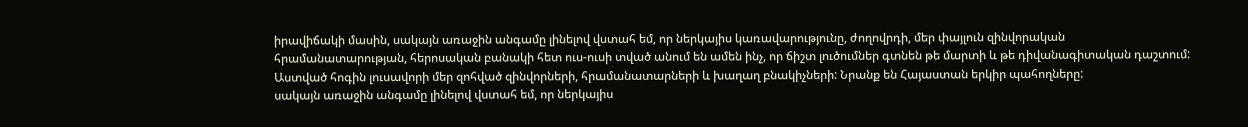իրավիճակի մասին, սակայն առաջին անգամը լինելով վստահ եմ, որ ներկայիս կառավարությունը, ժողովրդի, մեր փայլուն զինվորական հրամանատարության, հերոսական բանակի հետ ուս-ուսի տված անում են ամեն ինչ, որ ճիշտ լուծումներ գտնեն թե մարտի և թե դիվանագիտական դաշտում: Աստված հոգին լուսավորի մեր զոհված զինվորների, հրամանատարների և խաղաղ բնակիչների: Նրանք են Հայաստան երկիր պահողները:
սակայն առաջին անգամը լինելով վստահ եմ, որ ներկայիս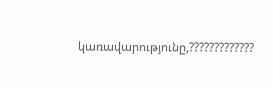կառավարությունը,?????????????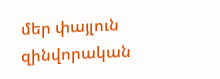մեր փայլուն զինվորական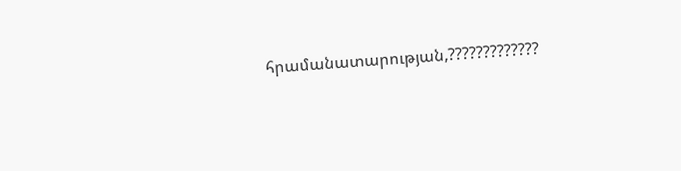հրամանատարության,?????????????